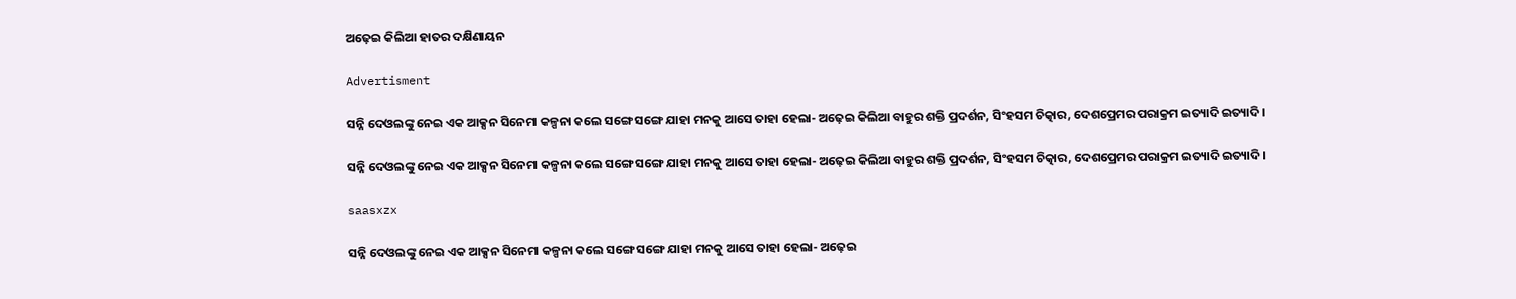ଅଢ଼େଇ କିଲିଆ ହାତର ଦକ୍ଷିଣାୟନ

Advertisment

ସନ୍ନି ଦେଓଲଙ୍କୁ ନେଇ ଏକ ଆକ୍ସନ ସିନେମା କଳ୍ପନା କଲେ ସଙ୍ଗେ ସଙ୍ଗେ ଯାହା ମନକୁ ଆସେ ତାହା ହେଲା- ଅଢ଼େଇ କିଲିଆ ବାହୁର ଶକ୍ତି ପ୍ରଦର୍ଶନ, ସିଂହସମ ଚିତ୍କାର, ଦେଶପ୍ରେମର ପରାକ୍ରମ ଇତ୍ୟାଦି ଇତ୍ୟାଦି।

ସନ୍ନି ଦେଓଲଙ୍କୁ ନେଇ ଏକ ଆକ୍ସନ ସିନେମା କଳ୍ପନା କଲେ ସଙ୍ଗେ ସଙ୍ଗେ ଯାହା ମନକୁ ଆସେ ତାହା ହେଲା- ଅଢ଼େଇ କିଲିଆ ବାହୁର ଶକ୍ତି ପ୍ରଦର୍ଶନ, ସିଂହସମ ଚିତ୍କାର, ଦେଶପ୍ରେମର ପରାକ୍ରମ ଇତ୍ୟାଦି ଇତ୍ୟାଦି।

saasxzx

ସନ୍ନି ଦେଓଲଙ୍କୁ ନେଇ ଏକ ଆକ୍ସନ ସିନେମା କଳ୍ପନା କଲେ ସଙ୍ଗେ ସଙ୍ଗେ ଯାହା ମନକୁ ଆସେ ତାହା ହେଲା- ଅଢ଼େଇ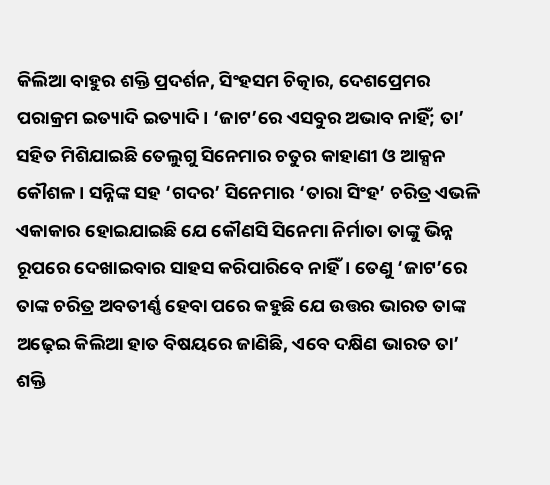କିଲିଆ ବାହୁର ଶକ୍ତି ପ୍ରଦର୍ଶନ, ସିଂହସମ ଚିତ୍କାର, ଦେଶପ୍ରେମର ପରାକ୍ରମ ଇତ୍ୟାଦି ଇତ୍ୟାଦି। ‘ଜାଟ’ରେ ଏସବୁର ଅଭାବ ନାହିଁ; ତା’ ସହିତ ମିଶିଯାଇଛି ତେଲୁଗୁ ସିନେମାର ଚତୁର କାହାଣୀ ଓ ଆକ୍ସନ କୌଶଳ। ସନ୍ନିଙ୍କ ସହ ‘ଗଦର’ ସିନେମାର ‘ତାରା ସିଂହ’ ଚରିତ୍ର ଏଭଳି ଏକାକାର ହୋଇଯାଇଛି ଯେ କୌଣସି ସିନେମା ନିର୍ମାତା ତାଙ୍କୁ ଭିନ୍ନ ରୂପରେ ଦେଖାଇବାର ସାହସ କରିପାରିବେ ନାହିଁ। ତେଣୁ ‘ଜାଟ’ରେ ତାଙ୍କ ଚରିତ୍ର ଅବତୀର୍ଣ୍ଣ ହେବା ପରେ କହୁଛି ଯେ ଉତ୍ତର ଭାରତ ତାଙ୍କ ଅଢ଼େଇ କିଲିଆ ହାତ ବିଷୟରେ ଜାଣିଛି, ଏବେ ଦକ୍ଷିଣ ଭାରତ ତା’ ଶକ୍ତି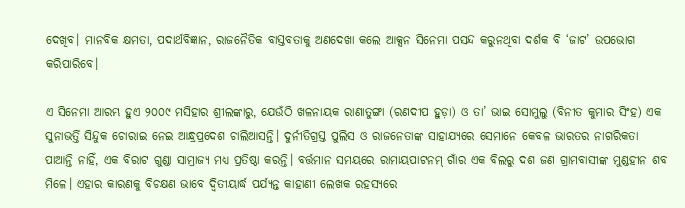ଦେଖିବ। ମାନବିକ କ୍ଷମତା, ପଦାର୍ଥବିଜ୍ଞାନ, ରାଜନୈତିକ ବାସ୍ତବତାକୁ ଅଣଦେଖା କଲେ ଆକ୍ସନ ସିନେମା ପସନ୍ଦ କରୁନଥିବା ଦର୍ଶକ ବି ‘ଜାଟ’ ଉପଭୋଗ କରିପାରିବେ।

ଏ ସିନେମା ଆରମ୍ଭ ହୁଏ ୨୦୦୯ ମସିହାର ଶ୍ରୀଲଙ୍କାରୁ, ଯେଉଁଠି ଖଳନାୟକ ରାଣାତୁଙ୍ଗା (ରଣଦୀପ ହୁଡ଼ା) ଓ ତା’ ଭାଇ ସୋମୁଲୁ (ବିନୀତ କୁମାର ସିଂହ) ଏକ ସୁନାଭର୍ତ୍ତି ସିନ୍ଦୁକ ଚୋରାଇ ନେଇ ଆନ୍ଧ୍ରପ୍ରଦେଶ ଚାଲିଆସନ୍ତି। ଦୁର୍ନୀତିଗ୍ରସ୍ତ ପୁଲିସ ଓ ରାଜନେତାଙ୍କ ସାହାଯ୍ୟରେ ସେମାନେ କେବଳ ଭାରତର ନାଗରିକତା ପାଆନ୍ତି ନାହିଁ, ଏକ ବିରାଟ ଗୁଣ୍ଡା ସାମ୍ରାଜ୍ୟ ମଧ୍ୟ ପ୍ରତିଷ୍ଠା କରନ୍ତି। ବର୍ତ୍ତମାନ ସମୟରେ ରାମାୟପାଟନମ୍ ଗାଁର ଏକ ବିଲରୁ ଦଶ ଜଣ ଗ୍ରାମବାସୀଙ୍କ ମୁଣ୍ଡହୀନ ଶବ ମିଳେ। ଏହାର କାରଣକୁ ବିଚକ୍ଷଣ ଭାବେ ଦ୍ବିତୀୟାର୍ଦ୍ଧ ପର୍ଯ୍ୟନ୍ତ କାହାଣୀ ଲେଖକ ରହସ୍ୟରେ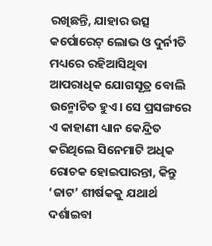ରଖିଛନ୍ତି, ଯାହାର ଉତ୍ସ କର୍ପୋରେଟ୍‌ ଲୋଭ ଓ ଦୁର୍ନୀତି ମଧ୍ୟରେ ରହିଆସିଥିବା ଆପରାଧିକ ଯୋଗସୂତ୍ର ବୋଲି ଉନ୍ମୋଚିତ ହୁଏ। ସେ ପ୍ରସଙ୍ଗରେ ଏ କାହାଣୀ ଧ୍ୟାନ କେନ୍ଦ୍ରିତ କରିଥିଲେ ସିନେମାଟି ଅଧିକ ରୋଚକ ହୋଇପାରନ୍ତା, କିନ୍ତୁ ‘ଜାଟ’ ଶୀର୍ଷକକୁ ଯଥାର୍ଥ ଦର୍ଶାଇବା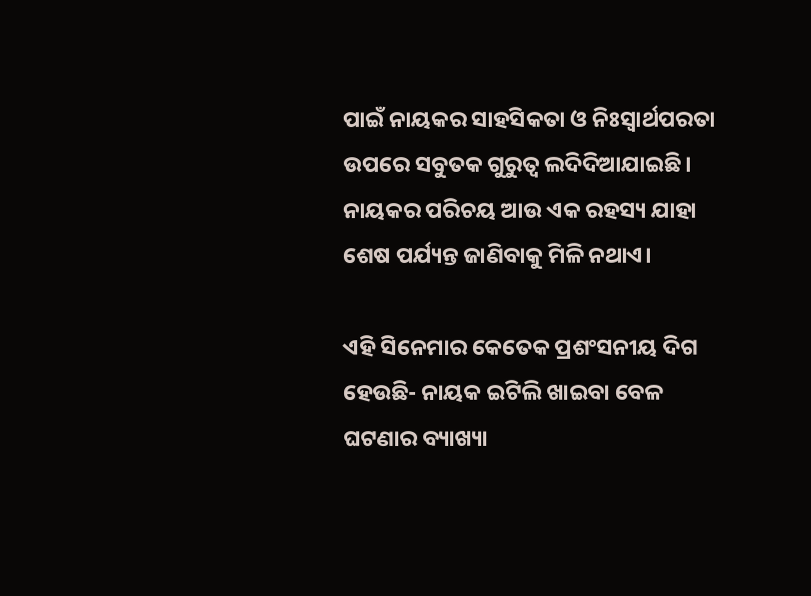ପାଇଁ ନାୟକର ସାହସିକତା ଓ ନିଃସ୍ବାର୍ଥପରତା ଉପରେ ସବୁତକ ଗୁରୁତ୍ବ ଲଦିଦିଆଯାଇଛି। ନାୟକର ପରିଚୟ ଆଉ ଏକ ରହସ୍ୟ ଯାହା ଶେଷ ପର୍ଯ୍ୟନ୍ତ ଜାଣିବାକୁ ମିଳି ନଥାଏ।

ଏହି ସିନେମାର କେତେକ ପ୍ରଶଂସନୀୟ ଦିଗ ହେଉଛି- ନାୟକ ଇଟିଲି ଖାଇବା ବେଳ ଘଟଣାର ବ୍ୟାଖ୍ୟା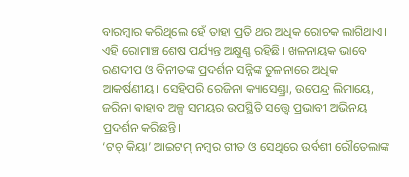ବାରମ୍ବାର କରିଥିଲେ ହେଁ ତାହା ପ୍ରତି ଥର ଅଧିକ ରୋଚକ ଲାଗିଥାଏ। ଏହି ରୋମାଞ୍ଚ ଶେଷ ପର୍ଯ୍ୟନ୍ତ ଅକ୍ଷୁଣ୍ଣ ରହିଛି। ଖଳନାୟକ ଭାବେ ରଣଦୀପ ଓ ବିନୀତଙ୍କ ପ୍ରଦର୍ଶନ ସନ୍ନିଙ୍କ ତୁଳନାରେ ଅଧିକ ଆକର୍ଷଣୀୟ। ସେହିପରି ରେଜିନା କ୍ୟାସେଣ୍ଡ୍ରା, ଉପେନ୍ଦ୍ର ଲିମାୟେ, ଜରିନା ଵାହାବ ଅଳ୍ପ ସମୟର ଉପସ୍ଥିତି ସତ୍ତ୍ବେ ପ୍ରଭାବୀ ଅଭିନୟ ପ୍ରଦର୍ଶନ କରିଛନ୍ତି।
‘ଟଚ୍‌ କିୟା’ ଆଇଟମ୍ ନମ୍ବର ଗୀତ ଓ ସେଥିରେ ଉର୍ବଶୀ ରୌତେଲାଙ୍କ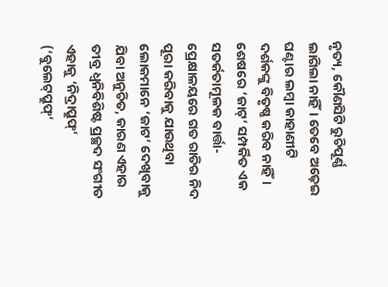ନୃତ୍ୟ, କୌଣସିଟି ରୁଚିପୂର୍ଣ୍ଣ ଲାଗିଲା ନାହିଁ। ତେବେ ଅଢ଼େଇ ଘଣ୍ଟାର ଲମ୍ବା କାହାଣୀଟି ଦର୍ଶକଙ୍କୁ ବିତୃଷ୍ଣ କରିବ ନାହିଁ। ଶେଷରେ ‘ଜାଟ୍‌’ ସମ୍ପର୍କିତ ଏକ ସତର୍କତାମୂଳକ ବାର୍ତ୍ତା- ପ୍ରେକ୍ଷାଳୟରେ ଗତ ରାତିର ନିଦ ପୂରା କରିବାକୁ ଯାଉଥିବା ଲୋକମାନେ ‘ଜାଟ’ ଦେଖିବାକୁ ଯିବା ଅନୁଚିତ, କାରଣ ଏହାର ତୀବ୍ର ଧ୍ବନିବିଶିଷ୍ଟ ପ୍ରଚ୍ଛଦ ସଂଗୀତ ଏହାକୁ ‘ନିଦ୍ରାପ୍ରୁଫ୍‌’ (‘ବୁଲେଟ୍‌ପ୍ରୁଫ୍‌’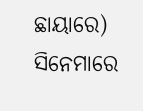ଛାୟାରେ) ସିନେମାରେ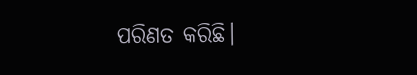ପରିଣତ କରିଛି।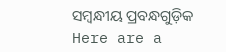ସମ୍ବନ୍ଧୀୟ ପ୍ରବନ୍ଧଗୁଡ଼ିକ
Here are a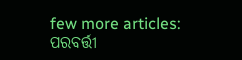few more articles:
ପରବର୍ତ୍ତୀ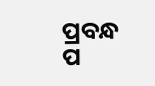ପ୍ରବନ୍ଧ ପ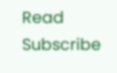Read
Subscribe